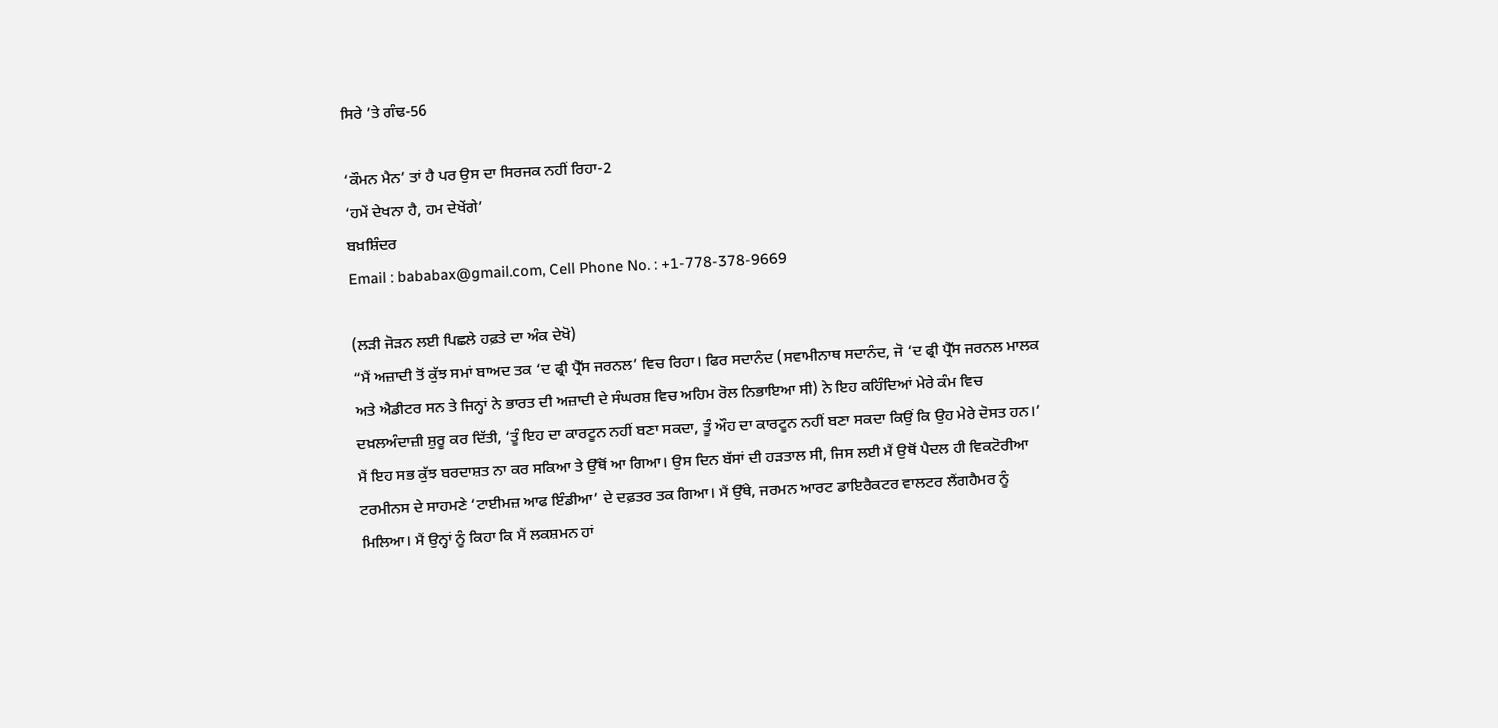ਸਿਰੇ ’ਤੇ ਗੰਢ-56

‘ਕੌਮਨ ਮੈਨ’ ਤਾਂ ਹੈ ਪਰ ਉਸ ਦਾ ਸਿਰਜਕ ਨਹੀਂ ਰਿਹਾ-2
‘ਹਮੇਂ ਦੇਖਨਾ ਹੈ, ਹਮ ਦੇਖੇਂਗੇ’
ਬਖ਼ਸ਼ਿੰਦਰ
Email : bababax@gmail.com, Cell Phone No. : +1-778-378-9669

(ਲੜੀ ਜੋੜਨ ਲਈ ਪਿਛਲੇ ਹਫ਼ਤੇ ਦਾ ਅੰਕ ਦੇਖੋ)
“ਮੈਂ ਅਜ਼ਾਦੀ ਤੋਂ ਕੁੱਝ ਸਮਾਂ ਬਾਅਦ ਤਕ ‘ਦ ਫ੍ਰੀ ਪ੍ਰੈੱਸ ਜਰਨਲ’ ਵਿਚ ਰਿਹਾ। ਫਿਰ ਸਦਾਨੰਦ (ਸਵਾਮੀਨਾਥ ਸਦਾਨੰਦ, ਜੋ ‘ਦ ਫ੍ਰੀ ਪ੍ਰੈੱਸ ਜਰਨਲ ਮਾਲਕ ਅਤੇ ਐਡੀਟਰ ਸਨ ਤੇ ਜਿਨ੍ਹਾਂ ਨੇ ਭਾਰਤ ਦੀ ਅਜ਼ਾਦੀ ਦੇ ਸੰਘਰਸ਼ ਵਿਚ ਅਹਿਮ ਰੋਲ ਨਿਭਾਇਆ ਸੀ) ਨੇ ਇਹ ਕਹਿੰਦਿਆਂ ਮੇਰੇ ਕੰਮ ਵਿਚ ਦਖ਼ਲਅੰਦਾਜ਼ੀ ਸ਼ੁਰੂ ਕਰ ਦਿੱਤੀ, ‘ਤੂੰ ਇਹ ਦਾ ਕਾਰਟੂਨ ਨਹੀਂ ਬਣਾ ਸਕਦਾ, ਤੂੰ ਔਹ ਦਾ ਕਾਰਟੂਨ ਨਹੀਂ ਬਣਾ ਸਕਦਾ ਕਿਉਂ ਕਿ ਉਹ ਮੇਰੇ ਦੋਸਤ ਹਨ।’ ਮੈਂ ਇਹ ਸਭ ਕੁੱਝ ਬਰਦਾਸ਼ਤ ਨਾ ਕਰ ਸਕਿਆ ਤੇ ਉੱਥੋਂ ਆ ਗਿਆ। ਉਸ ਦਿਨ ਬੱਸਾਂ ਦੀ ਹੜਤਾਲ ਸੀ, ਜਿਸ ਲਈ ਮੈਂ ਉਥੋਂ ਪੈਦਲ ਹੀ ਵਿਕਟੋਰੀਆ ਟਰਮੀਨਸ ਦੇ ਸਾਹਮਣੇ ‘ਟਾਈਮਜ਼ ਆਫ ਇੰਡੀਆ’ ਦੇ ਦਫ਼ਤਰ ਤਕ ਗਿਆ। ਮੈਂ ਉੱਥੇ, ਜਰਮਨ ਆਰਟ ਡਾਇਰੈਕਟਰ ਵਾਲਟਰ ਲੈਂਗਹੈਮਰ ਨੂੰ ਮਿਲਿਆ। ਮੈਂ ਉਨ੍ਹਾਂ ਨੂੰ ਕਿਹਾ ਕਿ ਮੈਂ ਲਕਸ਼ਮਨ ਹਾਂ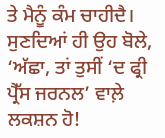ਤੇ ਮੈਨੂੰ ਕੰਮ ਚਾਹੀਦੈ। ਸੁਣਦਿਆਂ ਹੀ ਉਹ ਬੋਲੇ, ‘ਅੱਛਾ, ਤਾਂ ਤੁਸੀਂ ‘ਦ ਫ੍ਰੀ ਪ੍ਰੈੱਸ ਜਰਨਲ’ ਵਾਲ਼ੇ ਲਕਸ਼ਨ ਹੋ!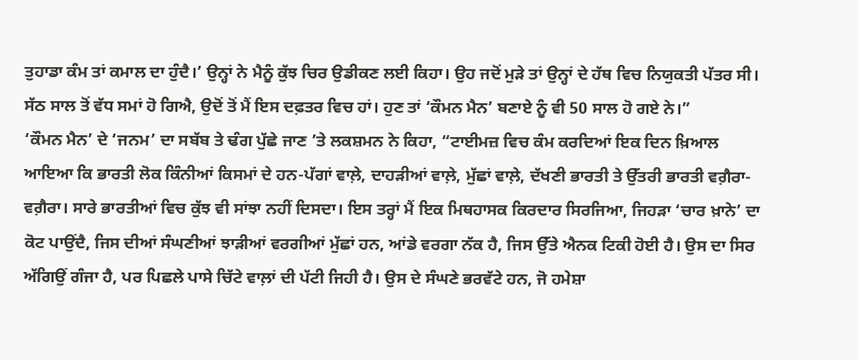ਤੁਹਾਡਾ ਕੰਮ ਤਾਂ ਕਮਾਲ ਦਾ ਹੁੰਦੈ।’ ਉਨ੍ਹਾਂ ਨੇ ਮੈਨੂੰ ਕੁੱਝ ਚਿਰ ਉਡੀਕਣ ਲਈ ਕਿਹਾ। ਉਹ ਜਦੋਂ ਮੁੜੇ ਤਾਂ ਉਨ੍ਹਾਂ ਦੇ ਹੱਥ ਵਿਚ ਨਿਯੁਕਤੀ ਪੱਤਰ ਸੀ। ਸੱਠ ਸਾਲ ਤੋਂ ਵੱਧ ਸਮਾਂ ਹੋ ਗਿਐ, ਉਦੋਂ ਤੋਂ ਮੈਂ ਇਸ ਦਫ਼ਤਰ ਵਿਚ ਹਾਂ। ਹੁਣ ਤਾਂ ‘ਕੌਮਨ ਮੈਨ’ ਬਣਾਏ ਨੂੰ ਵੀ 50 ਸਾਲ ਹੋ ਗਏ ਨੇ।”
‘ਕੌਮਨ ਮੈਨ’ ਦੇ ‘ਜਨਮ’ ਦਾ ਸਬੱਬ ਤੇ ਢੰਗ ਪੁੱਛੇ ਜਾਣ ’ਤੇ ਲਕਸ਼ਮਨ ਨੇ ਕਿਹਾ, “ਟਾਈਮਜ਼ ਵਿਚ ਕੰਮ ਕਰਦਿਆਂ ਇਕ ਦਿਨ ਖ਼ਿਆਲ ਆਇਆ ਕਿ ਭਾਰਤੀ ਲੋਕ ਕਿੰਨੀਆਂ ਕਿਸਮਾਂ ਦੇ ਹਨ-ਪੱਗਾਂ ਵਾਲ਼ੇ, ਦਾਹੜੀਆਂ ਵਾਲ਼ੇ, ਮੁੱਛਾਂ ਵਾਲ਼ੇ, ਦੱਖਣੀ ਭਾਰਤੀ ਤੇ ਉੱਤਰੀ ਭਾਰਤੀ ਵਗ਼ੈਰਾ-ਵਗ਼ੈਰਾ। ਸਾਰੇ ਭਾਰਤੀਆਂ ਵਿਚ ਕੁੱਝ ਵੀ ਸਾਂਝਾ ਨਹੀਂ ਦਿਸਦਾ। ਇਸ ਤਰ੍ਹਾਂ ਮੈਂ ਇਕ ਮਿਥਹਾਸਕ ਕਿਰਦਾਰ ਸਿਰਜਿਆ, ਜਿਹੜਾ ‘ਚਾਰ ਖ਼ਾਨੇ’ ਦਾ ਕੋਟ ਪਾਉਂਦੈ, ਜਿਸ ਦੀਆਂ ਸੰਘਣੀਆਂ ਝਾੜੀਆਂ ਵਰਗੀਆਂ ਮੁੱਛਾਂ ਹਨ, ਆਂਡੇ ਵਰਗਾ ਨੱਕ ਹੈ, ਜਿਸ ਉੱਤੇ ਐਨਕ ਟਿਕੀ ਹੋਈ ਹੈ। ਉਸ ਦਾ ਸਿਰ ਅੱਗਿਉਂ ਗੰਜਾ ਹੈ, ਪਰ ਪਿਛਲੇ ਪਾਸੇ ਚਿੱਟੇ ਵਾਲ਼ਾਂ ਦੀ ਪੱਟੀ ਜਿਹੀ ਹੈ। ਉਸ ਦੇ ਸੰਘਣੇ ਭਰਵੱਟੇ ਹਨ, ਜੋ ਹਮੇਸ਼ਾ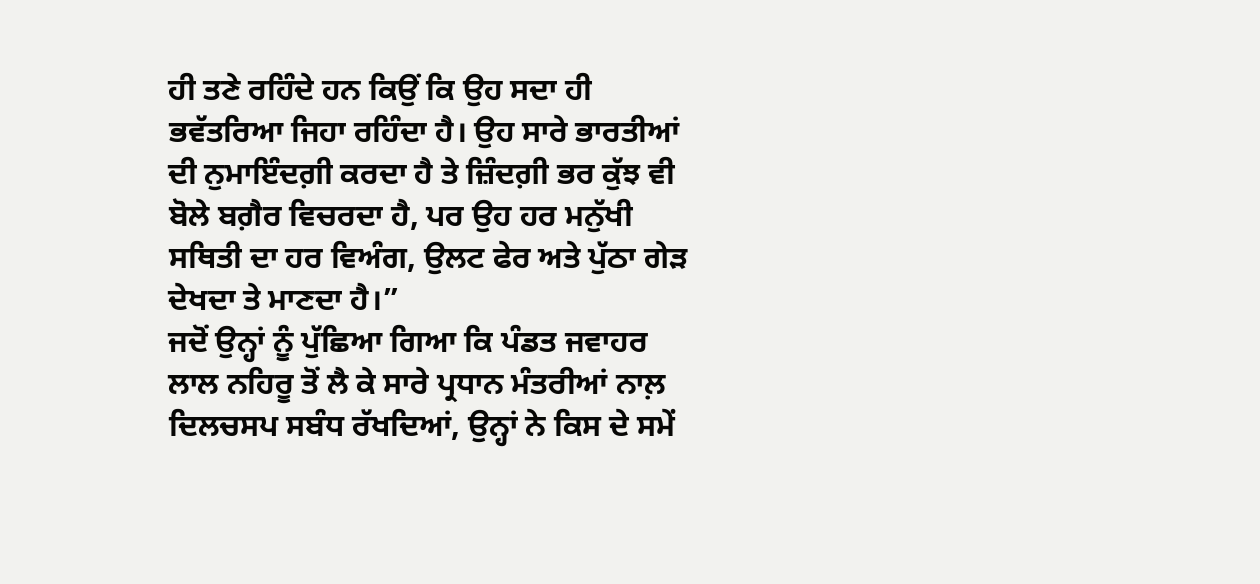ਹੀ ਤਣੇ ਰਹਿੰਦੇ ਹਨ ਕਿਉਂ ਕਿ ਉਹ ਸਦਾ ਹੀ ਭਵੱਤਰਿਆ ਜਿਹਾ ਰਹਿੰਦਾ ਹੈ। ਉਹ ਸਾਰੇ ਭਾਰਤੀਆਂ ਦੀ ਨੁਮਾਇੰਦਗ਼ੀ ਕਰਦਾ ਹੈ ਤੇ ਜ਼ਿੰਦਗ਼ੀ ਭਰ ਕੁੱਝ ਵੀ ਬੋਲੇ ਬਗ਼ੈਰ ਵਿਚਰਦਾ ਹੈ, ਪਰ ਉਹ ਹਰ ਮਨੁੱਖੀ ਸਥਿਤੀ ਦਾ ਹਰ ਵਿਅੰਗ, ਉਲਟ ਫੇਰ ਅਤੇ ਪੁੱਠਾ ਗੇੜ ਦੇਖਦਾ ਤੇ ਮਾਣਦਾ ਹੈ।”
ਜਦੋਂ ਉਨ੍ਹਾਂ ਨੂੰ ਪੁੱਛਿਆ ਗਿਆ ਕਿ ਪੰਡਤ ਜਵਾਹਰ ਲਾਲ ਨਹਿਰੂ ਤੋਂ ਲੈ ਕੇ ਸਾਰੇ ਪ੍ਰਧਾਨ ਮੰਤਰੀਆਂ ਨਾਲ਼ ਦਿਲਚਸਪ ਸਬੰਧ ਰੱਖਦਿਆਂ, ਉਨ੍ਹਾਂ ਨੇ ਕਿਸ ਦੇ ਸਮੇਂ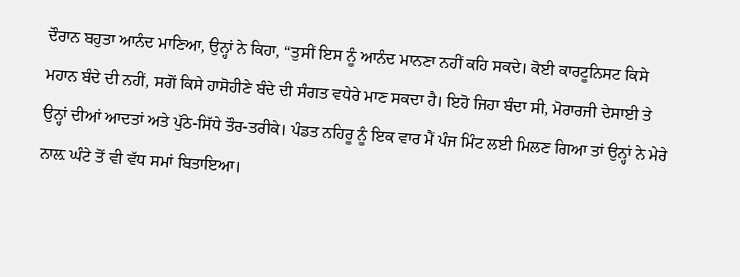ਦੌਰਾਨ ਬਹੁਤਾ ਆਨੰਦ ਮਾਣਿਆ, ਉਨ੍ਹਾਂ ਨੇ ਕਿਹਾ, “ਤੁਸੀਂ ਇਸ ਨੂੰ ਆਨੰਦ ਮਾਨਣਾ ਨਹੀਂ ਕਹਿ ਸਕਦੇ। ਕੋਈ ਕਾਰਟੂਨਿਸਟ ਕਿਸੇ ਮਹਾਨ ਬੰਦੇ ਦੀ ਨਹੀਂ, ਸਗੋਂ ਕਿਸੇ ਹਾਸੋਹੀਣੇ ਬੰਦੇ ਦੀ ਸੰਗਤ ਵਧੇਰੇ ਮਾਣ ਸਕਦਾ ਹੈ। ਇਹੋ ਜਿਹਾ ਬੰਦਾ ਸੀ, ਮੋਰਾਰਜੀ ਦੇਸਾਈ ਤੇ ਉਨ੍ਹਾਂ ਦੀਆਂ ਆਦਤਾਂ ਅਤੇ ਪੁੱਠੇ-ਸਿੱਧੇ ਤੌਰ-ਤਰੀਕੇ। ਪੰਡਤ ਨਹਿਰੂ ਨੂੰ ਇਕ ਵਾਰ ਮੈਂ ਪੰਜ ਮਿੰਟ ਲਈ ਮਿਲਣ ਗਿਆ ਤਾਂ ਉਨ੍ਹਾਂ ਨੇ ਮੇਰੇ ਨਾਲ਼ ਘੰਟੇ ਤੋਂ ਵੀ ਵੱਧ ਸਮਾਂ ਬਿਤਾਇਆ।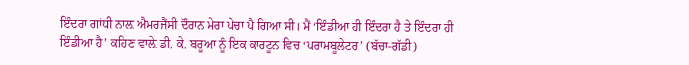ਇੰਦਰਾ ਗਾਂਧੀ ਨਾਲ਼ ਐਮਰਜੈਂਸੀ ਦੌਰਾਨ ਮੇਰਾ ਪੇਚਾ ਪੈ ਗਿਆ ਸੀ। ਮੈਂ ‘ਇੰਡੀਆ ਹੀ ਇੰਦਰਾ ਹੈ ਤੇ ਇੰਦਰਾ ਹੀ ਇੰਡੀਆ ਹੈ’ ਕਹਿਣ ਵਾਲ਼ੇ ਡੀ. ਕੇ. ਬਰੂਆ ਨੂੰ ਇਕ ਕਾਰਟੂਨ ਵਿਚ ‘ਪਰਾਮਬੂਲੇਟਰ’ (ਬੱਚਾ-ਗੱਡੀ)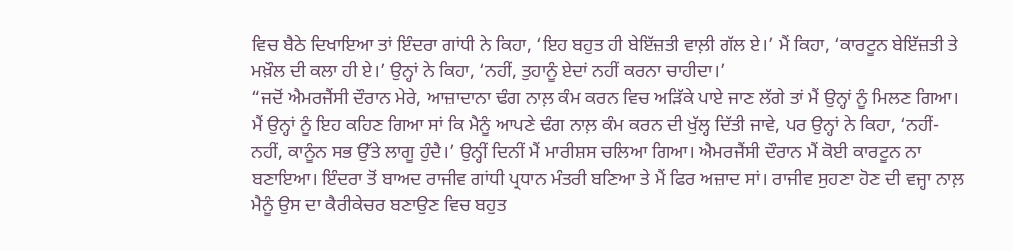ਵਿਚ ਬੈਠੇ ਦਿਖਾਇਆ ਤਾਂ ਇੰਦਰਾ ਗਾਂਧੀ ਨੇ ਕਿਹਾ, ‘ਇਹ ਬਹੁਤ ਹੀ ਬੇਇੱਜ਼ਤੀ ਵਾਲ਼ੀ ਗੱਲ ਏ।’ ਮੈਂ ਕਿਹਾ, ‘ਕਾਰਟੂਨ ਬੇਇੱਜ਼ਤੀ ਤੇ ਮਖ਼ੌਲ ਦੀ ਕਲਾ ਹੀ ਏ।’ ਉਨ੍ਹਾਂ ਨੇ ਕਿਹਾ, ‘ਨਹੀਂ, ਤੁਹਾਨੂੰ ਏਦਾਂ ਨਹੀਂ ਕਰਨਾ ਚਾਹੀਦਾ।’
“ਜਦੋਂ ਐਮਰਜੈਂਸੀ ਦੌਰਾਨ ਮੇਰੇ, ਆਜ਼ਾਦਾਨਾ ਢੰਗ ਨਾਲ਼ ਕੰਮ ਕਰਨ ਵਿਚ ਅੜਿੱਕੇ ਪਾਏ ਜਾਣ ਲੱਗੇ ਤਾਂ ਮੈਂ ਉਨ੍ਹਾਂ ਨੂੰ ਮਿਲਣ ਗਿਆ। ਮੈਂ ਉਨ੍ਹਾਂ ਨੂੰ ਇਹ ਕਹਿਣ ਗਿਆ ਸਾਂ ਕਿ ਮੈਨੂੰ ਆਪਣੇ ਢੰਗ ਨਾਲ਼ ਕੰਮ ਕਰਨ ਦੀ ਖੁੱਲ੍ਹ ਦਿੱਤੀ ਜਾਵੇ, ਪਰ ਉਨ੍ਹਾਂ ਨੇ ਕਿਹਾ, ‘ਨਹੀਂ-ਨਹੀਂ, ਕਾਨੂੰਨ ਸਭ ਉੱਤੇ ਲਾਗੂ ਹੁੰਦੈ।’ ਉਨ੍ਹੀਂ ਦਿਨੀਂ ਮੈਂ ਮਾਰੀਸ਼ਸ ਚਲਿਆ ਗਿਆ। ਐਮਰਜੈਂਸੀ ਦੌਰਾਨ ਮੈਂ ਕੋਈ ਕਾਰਟੂਨ ਨਾ ਬਣਾਇਆ। ਇੰਦਰਾ ਤੋਂ ਬਾਅਦ ਰਾਜੀਵ ਗਾਂਧੀ ਪ੍ਰਧਾਨ ਮੰਤਰੀ ਬਣਿਆ ਤੇ ਮੈਂ ਫਿਰ ਅਜ਼ਾਦ ਸਾਂ। ਰਾਜੀਵ ਸੁਹਣਾ ਹੋਣ ਦੀ ਵਜ੍ਹਾ ਨਾਲ਼ ਮੈਨੂੰ ਉਸ ਦਾ ਕੈਰੀਕੇਚਰ ਬਣਾਉਣ ਵਿਚ ਬਹੁਤ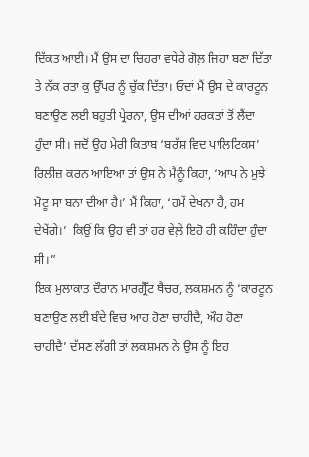ਦਿੱਕਤ ਆਈ। ਮੈਂ ਉਸ ਦਾ ਚਿਹਰਾ ਵਧੇਰੇ ਗੋਲ਼ ਜਿਹਾ ਬਣਾ ਦਿੱਤਾ ਤੇ ਨੱਕ ਰਤਾ ਕੁ ਉੱਪਰ ਨੂੰ ਚੁੱਕ ਦਿੱਤਾ। ਓਦਾਂ ਮੈਂ ਉਸ ਦੇ ਕਾਰਟੂਨ ਬਣਾਉਣ ਲਈ ਬਹੁਤੀ ਪ੍ਰੇਰਨਾ, ਉਸ ਦੀਆਂ ਹਰਕਤਾਂ ਤੋਂ ਲੈਂਦਾ ਹੁੰਦਾ ਸੀ। ਜਦੋਂ ਉਹ ਮੇਰੀ ਕਿਤਾਬ ‘ਬਰੱਸ਼ ਵਿਦ ਪਾਲਿਟਿਕਸ’ ਰਿਲੀਜ਼ ਕਰਨ ਆਇਆ ਤਾਂ ਉਸ ਨੇ ਮੈਨੂੰ ਕਿਹਾ, ‘ਆਪ ਨੇ ਮੁਝੇ ਮੋਟੂ ਸਾ ਬਨਾ ਦੀਆ ਹੈ।’ ਮੈਂ ਕਿਹਾ, ‘ਹਮੇਂ ਦੇਖਨਾ ਹੈ, ਹਮ ਦੇਖੇਂਗੇ।’  ਕਿਉਂ ਕਿ ਉਹ ਵੀ ਤਾਂ ਹਰ ਵੇਲ਼ੇ ਇਹੋ ਹੀ ਕਹਿੰਦਾ ਹੁੰਦਾ ਸੀ।”
ਇਕ ਮੁਲਾਕਾਤ ਦੌਰਾਨ ਮਾਰਗ੍ਰੈੱਟ ਥੈਚਰ, ਲਕਸ਼ਮਨ ਨੂੰ ‘ਕਾਰਟੂਨ ਬਣਾਉਣ ਲਈ ਬੰਦੇ ਵਿਚ ਆਹ ਹੋਣਾ ਚਾਹੀਦੈ, ਔਹ ਹੋਣਾ ਚਾਹੀਦੈ’ ਦੱਸਣ ਲੱਗੀ ਤਾਂ ਲਕਸ਼ਮਨ ਨੇ ਉਸ ਨੂੰ ਇਹ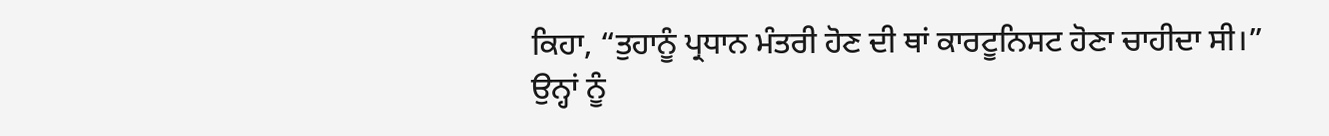ਕਿਹਾ, “ਤੁਹਾਨੂੰ ਪ੍ਰਧਾਨ ਮੰਤਰੀ ਹੋਣ ਦੀ ਥਾਂ ਕਾਰਟੂਨਿਸਟ ਹੋਣਾ ਚਾਹੀਦਾ ਸੀ।”
ਉਨ੍ਹਾਂ ਨੂੰ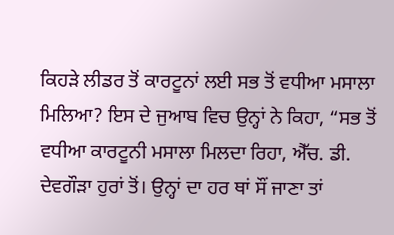ਕਿਹੜੇ ਲੀਡਰ ਤੋਂ ਕਾਰਟੂਨਾਂ ਲਈ ਸਭ ਤੋਂ ਵਧੀਆ ਮਸਾਲਾ ਮਿਲਿਆ? ਇਸ ਦੇ ਜੁਆਬ ਵਿਚ ਉਨ੍ਹਾਂ ਨੇ ਕਿਹਾ, “ਸਭ ਤੋਂ ਵਧੀਆ ਕਾਰਟੂਨੀ ਮਸਾਲਾ ਮਿਲਦਾ ਰਿਹਾ, ਐੱਚ. ਡੀ. ਦੇਵਗੌੜਾ ਹੁਰਾਂ ਤੋਂ। ਉਨ੍ਹਾਂ ਦਾ ਹਰ ਥਾਂ ਸੌਂ ਜਾਣਾ ਤਾਂ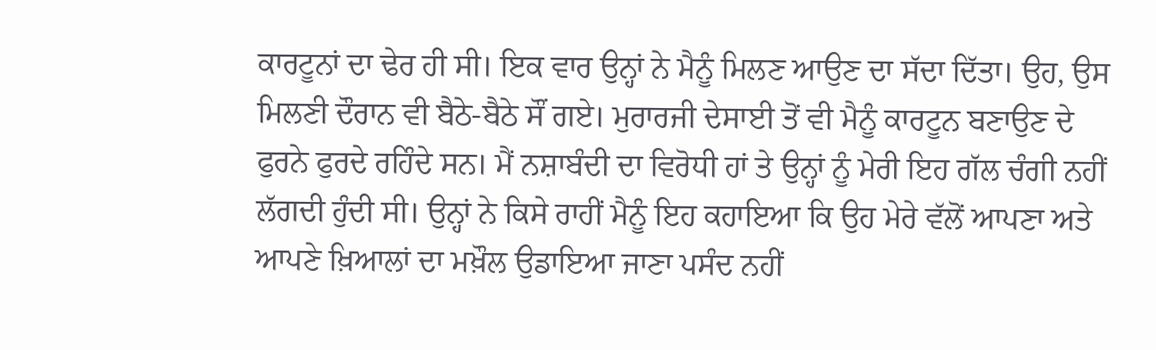ਕਾਰਟੂਨਾਂ ਦਾ ਢੇਰ ਹੀ ਸੀ। ਇਕ ਵਾਰ ਉਨ੍ਹਾਂ ਨੇ ਮੈਨੂੰ ਮਿਲਣ ਆਉਣ ਦਾ ਸੱਦਾ ਦਿੱਤਾ। ਉਹ, ਉਸ ਮਿਲਣੀ ਦੌਰਾਨ ਵੀ ਬੈਠੇ-ਬੈਠੇ ਸੌਂ ਗਏ। ਮੁਰਾਰਜੀ ਦੇਸਾਈ ਤੋਂ ਵੀ ਮੈਨੂੰ ਕਾਰਟੂਨ ਬਣਾਉਣ ਦੇ ਫੁਰਨੇ ਫੁਰਦੇ ਰਹਿੰਦੇ ਸਨ। ਮੈਂ ਨਸ਼ਾਬੰਦੀ ਦਾ ਵਿਰੋਧੀ ਹਾਂ ਤੇ ਉਨ੍ਹਾਂ ਨੂੰ ਮੇਰੀ ਇਹ ਗੱਲ ਚੰਗੀ ਨਹੀਂ ਲੱਗਦੀ ਹੁੰਦੀ ਸੀ। ਉਨ੍ਹਾਂ ਨੇ ਕਿਸੇ ਰਾਹੀਂ ਮੈਨੂੰ ਇਹ ਕਹਾਇਆ ਕਿ ਉਹ ਮੇਰੇ ਵੱਲੋਂ ਆਪਣਾ ਅਤੇ ਆਪਣੇ ਖ਼ਿਆਲਾਂ ਦਾ ਮਖ਼ੌਲ ਉਡਾਇਆ ਜਾਣਾ ਪਸੰਦ ਨਹੀਂ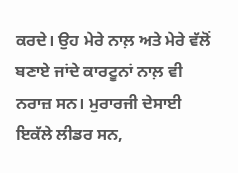ਕਰਦੇ। ਉਹ ਮੇਰੇ ਨਾਲ਼ ਅਤੇ ਮੇਰੇ ਵੱਲੋਂ ਬਣਾਏ ਜਾਂਦੇ ਕਾਰਟੂਨਾਂ ਨਾਲ਼ ਵੀ ਨਰਾਜ਼ ਸਨ। ਮੁਰਾਰਜੀ ਦੇਸਾਈ ਇਕੱਲੇ ਲੀਡਰ ਸਨ,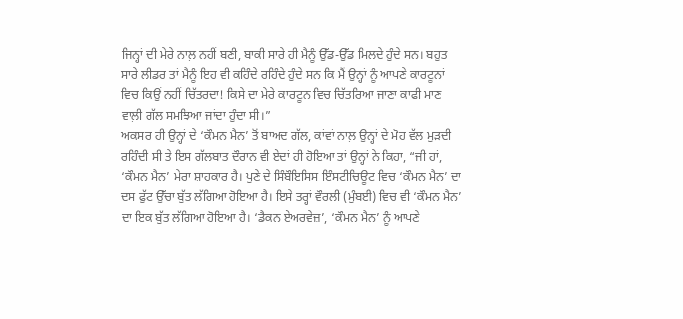ਜਿਨ੍ਹਾਂ ਦੀ ਮੇਰੇ ਨਾਲ਼ ਨਹੀਂ ਬਣੀ, ਬਾਕੀ ਸਾਰੇ ਹੀ ਮੈਨੂੰ ਉੱਡ-ਉੱਡ ਮਿਲਦੇ ਹੁੰਦੇ ਸਨ। ਬਹੁਤ ਸਾਰੇ ਲੀਡਰ ਤਾਂ ਮੈਨੂੰ ਇਹ ਵੀ ਕਹਿੰਦੇ ਰਹਿੰਦੇ ਹੁੰਦੇ ਸਨ ਕਿ ਮੈਂ ਉਨ੍ਹਾਂ ਨੂੰ ਆਪਣੇ ਕਾਰਟੂਨਾਂ ਵਿਚ ਕਿਉਂ ਨਹੀਂ ਚਿੱਤਰਦਾ! ਕਿਸੇ ਦਾ ਮੇਰੇ ਕਾਰਟੂਨ ਵਿਚ ਚਿੱਤਰਿਆ ਜਾਣਾ ਕਾਫੀ ਮਾਣ ਵਾਲ਼ੀ ਗੱਲ ਸਮਝਿਆ ਜਾਂਦਾ ਹੁੰਦਾ ਸੀ।”
ਅਕਸਰ ਹੀ ਉਨ੍ਹਾਂ ਦੇ ‘ਕੌਮਨ ਮੈਨ’ ਤੋਂ ਬਾਅਦ ਗੱਲ, ਕਾਂਵਾਂ ਨਾਲ਼ ਉਨ੍ਹਾਂ ਦੇ ਮੋਹ ਵੱਲ ਮੁੜਦੀ ਰਹਿੰਦੀ ਸੀ ਤੇ ਇਸ ਗੱਲਬਾਤ ਦੌਰਾਨ ਵੀ ਏਦਾਂ ਹੀ ਹੋਇਆ ਤਾਂ ਉਨ੍ਹਾਂ ਨੇ ਕਿਹਾ, “ਜੀ ਹਾਂ, ‘ਕੌਮਨ ਮੈਨ’ ਮੇਰਾ ਸ਼ਾਹਕਾਰ ਹੈ। ਪੁਣੇ ਦੇ ਸਿੰਬੌਇਸਿਸ ਇੰਸਟੀਚਿਊਟ ਵਿਚ ‘ਕੌਮਨ ਮੈਨ’ ਦਾ ਦਸ ਫੁੱਟ ਉੱਚਾ ਬੁੱਤ ਲੱਗਿਆ ਹੋਇਆ ਹੈ। ਇਸੇ ਤਰ੍ਹਾਂ ਵੌਰਲੀ (ਮੁੰਬਈ) ਵਿਚ ਵੀ ‘ਕੌਮਨ ਮੈਨ’ ਦਾ ਇਕ ਬੁੱਤ ਲੱਗਿਆ ਹੋਇਆ ਹੈ। ‘ਡੈਕਨ ਏਅਰਵੇਜ਼’, ‘ਕੌਮਨ ਮੈਨ’ ਨੂੰ ਆਪਣੇ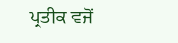ਪ੍ਰਤੀਕ ਵਜੋਂ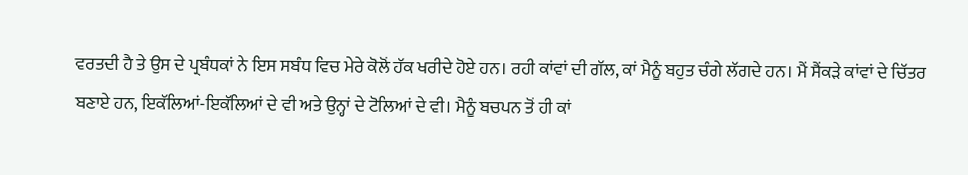ਵਰਤਦੀ ਹੈ ਤੇ ਉਸ ਦੇ ਪ੍ਰਬੰਧਕਾਂ ਨੇ ਇਸ ਸਬੰਧ ਵਿਚ ਮੇਰੇ ਕੋਲੋਂ ਹੱਕ ਖਰੀਦੇ ਹੋਏ ਹਨ। ਰਹੀ ਕਾਂਵਾਂ ਦੀ ਗੱਲ, ਕਾਂ ਮੈਨੂੰ ਬਹੁਤ ਚੰਗੇ ਲੱਗਦੇ ਹਨ। ਮੈਂ ਸੈਂਕੜੇ ਕਾਂਵਾਂ ਦੇ ਚਿੱਤਰ ਬਣਾਏ ਹਨ, ਇਕੱਲਿਆਂ-ਇਕੱਲਿਆਂ ਦੇ ਵੀ ਅਤੇ ਉਨ੍ਹਾਂ ਦੇ ਟੋਲਿਆਂ ਦੇ ਵੀ। ਮੈਨੂੰ ਬਚਪਨ ਤੋਂ ਹੀ ਕਾਂ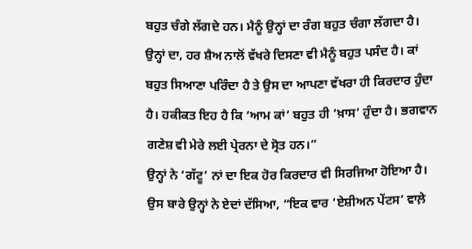ਬਹੁਤ ਚੰਗੇ ਲੱਗਦੇ ਹਨ। ਮੈਨੂੰ ਉਨ੍ਹਾਂ ਦਾ ਰੰਗ ਬਹੁਤ ਚੰਗਾ ਲੱਗਦਾ ਹੈ। ਉਨ੍ਹਾਂ ਦਾ, ਹਰ ਸ਼ੈਅ ਨਾਲੋਂ ਵੱਖਰੇ ਦਿਸਣਾ ਵੀ ਮੈਨੂੰ ਬਹੁਤ ਪਸੰਦ ਹੈ। ਕਾਂ ਬਹੁਤ ਸਿਆਣਾ ਪਰਿੰਦਾ ਹੈ ਤੇ ਉਸ ਦਾ ਆਪਣਾ ਵੱਖਰਾ ਹੀ ਕਿਰਦਾਰ ਹੁੰਦਾ ਹੈ। ਹਕੀਕਤ ਇਹ ਹੈ ਕਿ ‘ਆਮ ਕਾਂ’ ਬਹੁਤ ਹੀ ‘ਖ਼ਾਸ’ ਹੁੰਦਾ ਹੈ। ਭਗਵਾਨ ਗਣੇਸ਼ ਵੀ ਮੇਰੇ ਲਈ ਪ੍ਰੇਰਨਾ ਦੇ ਸ੍ਰੋਤ ਹਨ।”
ਉਨ੍ਹਾਂ ਨੇ ‘ਗੱਟੂ’ ਨਾਂ ਦਾ ਇਕ ਹੋਰ ਕਿਰਦਾਰ ਵੀ ਸਿਰਜਿਆ ਹੋਇਆ ਹੈ। ਉਸ ਬਾਰੇ ਉਨ੍ਹਾਂ ਨੇ ਏਦਾਂ ਦੱਸਿਆ, “ਇਕ ਵਾਰ ‘ਏਸ਼ੀਅਨ ਪੇਂਟਸ’ ਵਾਲ਼ੇ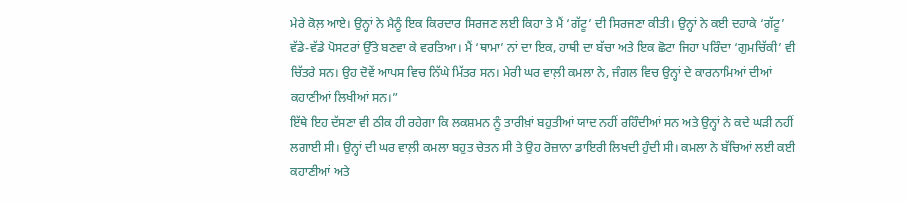ਮੇਰੇ ਕੋਲ਼ ਆਏ। ਉਨ੍ਹਾਂ ਨੇ ਮੈਨੂੰ ਇਕ ਕਿਰਦਾਰ ਸਿਰਜਣ ਲਈ ਕਿਹਾ ਤੇ ਮੈਂ ‘ਗੱਟੂ’ ਦੀ ਸਿਰਜਣਾ ਕੀਤੀ। ਉਨ੍ਹਾਂ ਨੇ ਕਈ ਦਹਾਕੇ ‘ਗੱਟੂ’ ਵੱਡੇ-ਵੱਡੇ ਪੋਸਟਰਾਂ ਉੱਤੇ ਬਣਵਾ ਕੇ ਵਰਤਿਆ। ਮੈਂ ‘ਥਾਮਾ’ ਨਾਂ ਦਾ ਇਕ, ਹਾਥੀ ਦਾ ਬੱਚਾ ਅਤੇ ਇਕ ਛੋਟਾ ਜਿਹਾ ਪਰਿੰਦਾ ‘ਗੁਮਚਿੱਕੀ’ ਵੀ ਚਿੱਤਰੇ ਸਨ। ਉਹ ਦੋਵੇਂ ਆਪਸ ਵਿਚ ਨਿੱਘੇ ਮਿੱਤਰ ਸਨ। ਮੇਰੀ ਘਰ ਵਾਲ਼ੀ ਕਮਲਾ ਨੇ, ਜੰਗਲ ਵਿਚ ਉਨ੍ਹਾਂ ਦੇ ਕਾਰਨਾਮਿਆਂ ਦੀਆਂ ਕਹਾਣੀਆਂ ਲਿਖੀਆਂ ਸਨ।”
ਇੱਥੇ ਇਹ ਦੱਸਣਾ ਵੀ ਠੀਕ ਹੀ ਰਹੇਗਾ ਕਿ ਲਕਸ਼ਮਨ ਨੂੰ ਤਾਰੀਖ਼ਾਂ ਬਹੁਤੀਆਂ ਯਾਦ ਨਹੀਂ ਰਹਿੰਦੀਆਂ ਸਨ ਅਤੇ ਉਨ੍ਹਾਂ ਨੇ ਕਦੇ ਘੜੀ ਨਹੀਂ ਲਗਾਈ ਸੀ। ਉਨ੍ਹਾਂ ਦੀ ਘਰ ਵਾਲ਼ੀ ਕਮਲਾ ਬਹੁਤ ਚੇਤਨ ਸੀ ਤੇ ਉਹ ਰੋਜ਼ਾਨਾ ਡਾਇਰੀ ਲਿਖਦੀ ਹੁੰਦੀ ਸੀ। ਕਮਲਾ ਨੇ ਬੱਚਿਆਂ ਲਈ ਕਈ ਕਹਾਣੀਆਂ ਅਤੇ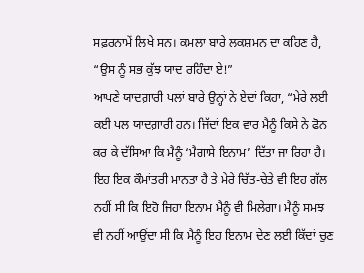ਸਫ਼ਰਨਾਮੇਂ ਲਿਖੇ ਸਨ। ਕਮਲਾ ਬਾਰੇ ਲਕਸ਼ਮਨ ਦਾ ਕਹਿਣ ਹੈ, “ਉਸ ਨੂੰ ਸਭ ਕੁੱਝ ਯਾਦ ਰਹਿੰਦਾ ਏ!”
ਆਪਣੇ ਯਾਦਗ਼ਾਰੀ ਪਲਾਂ ਬਾਰੇ ਉਨ੍ਹਾਂ ਨੇ ਏਦਾਂ ਕਿਹਾ, “ਮੇਰੇ ਲਈ ਕਈ ਪਲ ਯਾਦਗ਼ਾਰੀ ਹਨ। ਜਿੱਦਾਂ ਇਕ ਵਾਰ ਮੈਨੂੰ ਕਿਸੇ ਨੇ ਫੋਨ ਕਰ ਕੇ ਦੱਸਿਆ ਕਿ ਮੈਨੂੰ ‘ਮੈਗਾਸੇ ਇਨਾਮ’ ਦਿੱਤਾ ਜਾ ਰਿਹਾ ਹੈ। ਇਹ ਇਕ ਕੌਮਾਂਤਰੀ ਮਾਨਤਾ ਹੈ ਤੇ ਮੇਰੇ ਚਿੱਤ-ਚੇਤੇ ਵੀ ਇਹ ਗੱਲ ਨਹੀਂ ਸੀ ਕਿ ਇਹੋ ਜਿਹਾ ਇਨਾਮ ਮੈਨੂੰ ਵੀ ਮਿਲੇਗਾ। ਮੈਨੂੰ ਸਮਝ ਵੀ ਨਹੀਂ ਆਉਂਦਾ ਸੀ ਕਿ ਮੈਨੂੰ ਇਹ ਇਨਾਮ ਦੇਣ ਲਈ ਕਿੱਦਾਂ ਚੁਣ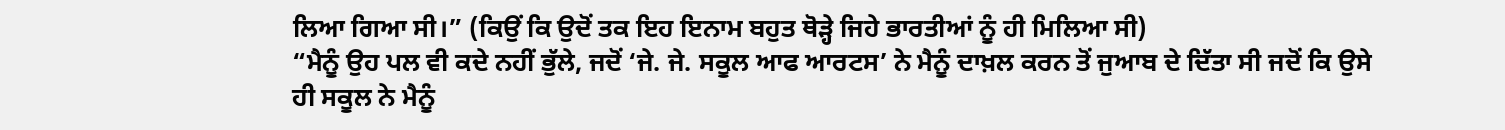ਲਿਆ ਗਿਆ ਸੀ।” (ਕਿਉਂ ਕਿ ਉਦੋਂ ਤਕ ਇਹ ਇਨਾਮ ਬਹੁਤ ਥੋੜ੍ਹੇ ਜਿਹੇ ਭਾਰਤੀਆਂ ਨੂੰ ਹੀ ਮਿਲਿਆ ਸੀ)
“ਮੈਨੂੰ ਉਹ ਪਲ ਵੀ ਕਦੇ ਨਹੀਂ ਭੁੱਲੇ, ਜਦੋਂ ‘ਜੇ. ਜੇ. ਸਕੂਲ ਆਫ ਆਰਟਸ’ ਨੇ ਮੈਨੂੰ ਦਾਖ਼ਲ ਕਰਨ ਤੋਂ ਜੁਆਬ ਦੇ ਦਿੱਤਾ ਸੀ ਜਦੋਂ ਕਿ ਉਸੇ ਹੀ ਸਕੂਲ ਨੇ ਮੈਨੂੰ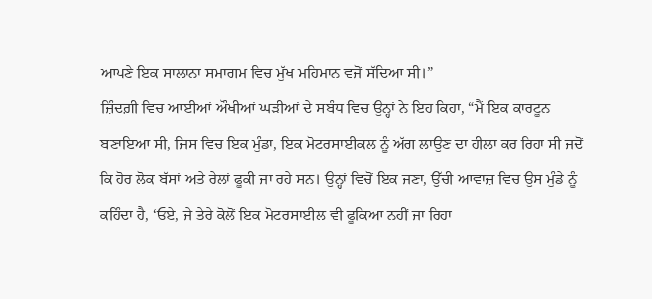ਆਪਣੇ ਇਕ ਸਾਲਾਨਾ ਸਮਾਗਮ ਵਿਚ ਮੁੱਖ ਮਹਿਮਾਨ ਵਜੋਂ ਸੱਦਿਆ ਸੀ।”
ਜ਼ਿੰਦਗ਼ੀ ਵਿਚ ਆਈਆਂ ਔਖੀਆਂ ਘੜੀਆਂ ਦੇ ਸਬੰਧ ਵਿਚ ਉਨ੍ਹਾਂ ਨੇ ਇਹ ਕਿਹਾ, “ਮੈਂ ਇਕ ਕਾਰਟੂਨ ਬਣਾਇਆ ਸੀ, ਜਿਸ ਵਿਚ ਇਕ ਮੁੰਡਾ, ਇਕ ਮੋਟਰਸਾਈਕਲ ਨੂੰ ਅੱਗ ਲਾਉਣ ਦਾ ਹੀਲਾ ਕਰ ਰਿਹਾ ਸੀ ਜਦੋਂ ਕਿ ਹੋਰ ਲੋਕ ਬੱਸਾਂ ਅਤੇ ਰੇਲਾਂ ਫੂਕੀ ਜਾ ਰਹੇ ਸਨ। ਉਨ੍ਹਾਂ ਵਿਚੋਂ ਇਕ ਜਣਾ, ਉੱਚੀ ਆਵਾਜ਼ ਵਿਚ ਉਸ ਮੁੰਡੇ ਨੂੰ ਕਹਿੰਦਾ ਹੈ, ‘ਓਏ, ਜੇ ਤੇਰੇ ਕੋਲੋਂ ਇਕ ਮੋਟਰਸਾਈਲ ਵੀ ਫੂਕਿਆ ਨਹੀਂ ਜਾ ਰਿਹਾ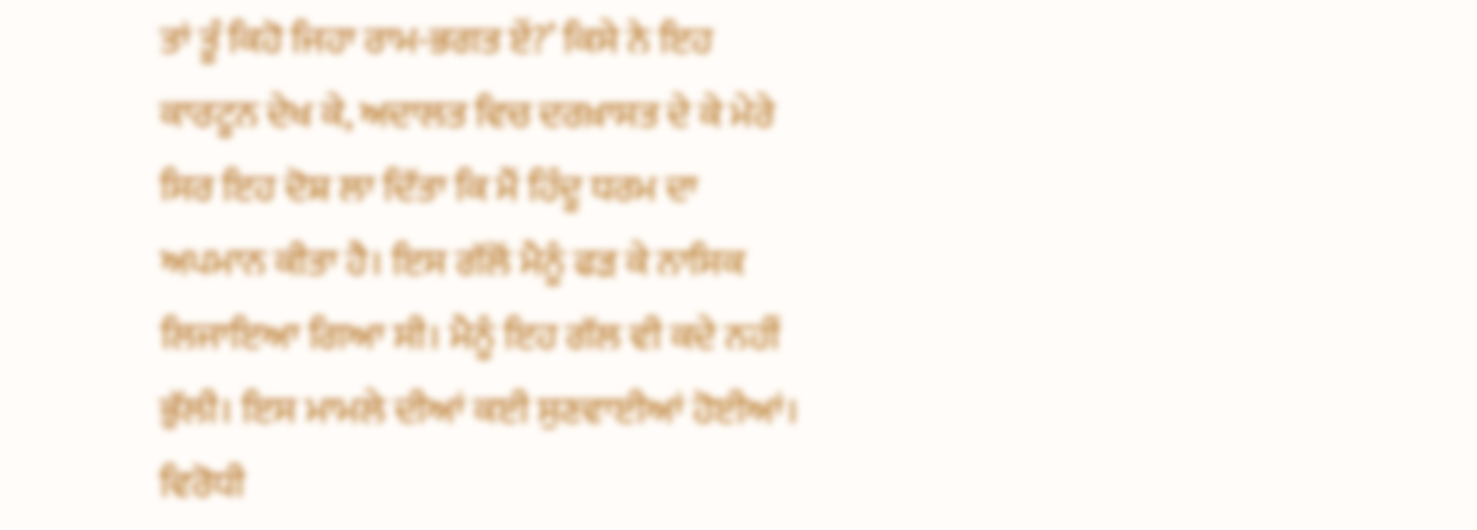ਤਾਂ ਤੂੰ ਕਿਹੋ ਜਿਹਾ ਰਾਮ-ਭਗਤ ਏਂ?’ ਕਿਸੇ ਨੇ ਇਹ ਕਾਰਟੂਨ ਦੇਖ ਕੇ, ਅਦਾਲਤ ਵਿਚ ਦਰਖ਼ਾਸਤ ਦੇ ਕੇ ਮੇਰੇ ਸਿਰ ਇਹ ਦੋਸ਼ ਲਾ ਦਿੱਤਾ ਕਿ ਮੈਂ ਹਿੰਦੂ ਧਰਮ ਦਾ ਅਪਮਾਨ ਕੀਤਾ ਹੈ। ਇਸ ਗੱਲੋਂ ਮੈਨੂੰ ਫੜ ਕੇ ਨਾਸਿਕ ਲਿਜਾਇਆ ਗਿਆ ਸੀ। ਮੈਨੂੰ ਇਹ ਗੱਲ ਵੀ ਕਦੇ ਨਹੀਂ ਭੁੱਲੀ। ਇਸ ਮਾਮਲੇ ਦੀਆਂ ਕਈ ਸੁਣਵਾਈਆਂ ਹੋਈਆਂ। ਵਿਰੋਧੀ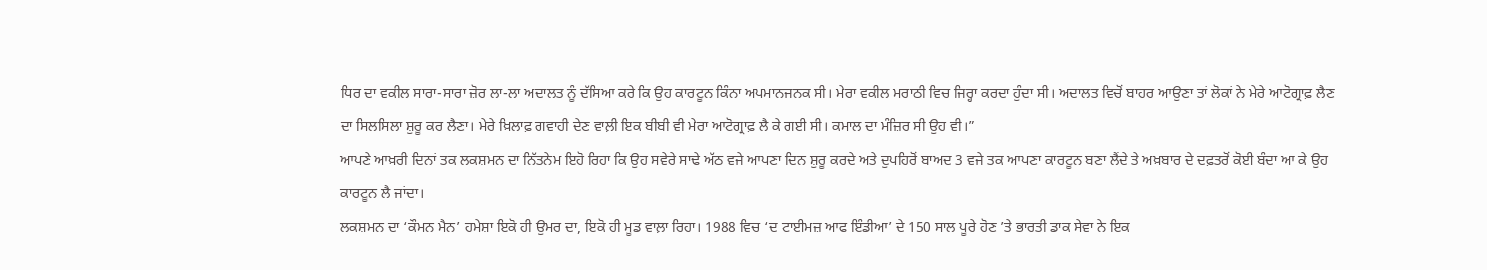ਧਿਰ ਦਾ ਵਕੀਲ ਸਾਰਾ-ਸਾਰਾ ਜ਼ੋਰ ਲਾ-ਲਾ ਅਦਾਲਤ ਨੂੰ ਦੱਸਿਆ ਕਰੇ ਕਿ ਉਹ ਕਾਰਟੂਨ ਕਿੰਨਾ ਅਪਮਾਨਜਨਕ ਸੀ। ਮੇਰਾ ਵਕੀਲ ਮਰਾਠੀ ਵਿਚ ਜਿਰ੍ਹਾ ਕਰਦਾ ਹੁੰਦਾ ਸੀ। ਅਦਾਲਤ ਵਿਚੋਂ ਬਾਹਰ ਆਉਣਾ ਤਾਂ ਲੋਕਾਂ ਨੇ ਮੇਰੇ ਆਟੋਗ੍ਰਾਫ਼ ਲੈਣ ਦਾ ਸਿਲਸਿਲਾ ਸ਼ੁਰੂ ਕਰ ਲੈਣਾ। ਮੇਰੇ ਖ਼ਿਲਾਫ਼ ਗਵਾਹੀ ਦੇਣ ਵਾਲ਼ੀ ਇਕ ਬੀਬੀ ਵੀ ਮੇਰਾ ਆਟੋਗ੍ਰਾਫ਼ ਲੈ ਕੇ ਗਈ ਸੀ। ਕਮਾਲ ਦਾ ਮੰਜ਼ਿਰ ਸੀ ਉਹ ਵੀ।”
ਆਪਣੇ ਆਖ਼ਰੀ ਦਿਨਾਂ ਤਕ ਲਕਸ਼ਮਨ ਦਾ ਨਿੱਤਨੇਮ ਇਹੋ ਰਿਹਾ ਕਿ ਉਹ ਸਵੇਰੇ ਸਾਢੇ ਅੱਠ ਵਜੇ ਆਪਣਾ ਦਿਨ ਸ਼ੁਰੂ ਕਰਦੇ ਅਤੇ ਦੁਪਹਿਰੋਂ ਬਾਅਦ 3 ਵਜੇ ਤਕ ਆਪਣਾ ਕਾਰਟੂਨ ਬਣਾ ਲੈਂਦੇ ਤੇ ਅਖ਼ਬਾਰ ਦੇ ਦਫ਼ਤਰੋਂ ਕੋਈ ਬੰਦਾ ਆ ਕੇ ਉਹ ਕਾਰਟੂਨ ਲੈ ਜਾਂਦਾ।
ਲਕਸ਼ਮਨ ਦਾ ‘ਕੌਮਨ ਮੈਨ’ ਹਮੇਸ਼ਾ ਇਕੋ ਹੀ ਉਮਰ ਦਾ, ਇਕੋ ਹੀ ਮੂਡ ਵਾਲ਼ਾ ਰਿਹਾ। 1988 ਵਿਚ ‘ਦ ਟਾਈਮਜ਼ ਆਫ ਇੰਡੀਆ’ ਦੇ 150 ਸਾਲ ਪੂਰੇ ਹੋਣ ’ਤੇ ਭਾਰਤੀ ਡਾਕ ਸੇਵਾ ਨੇ ਇਕ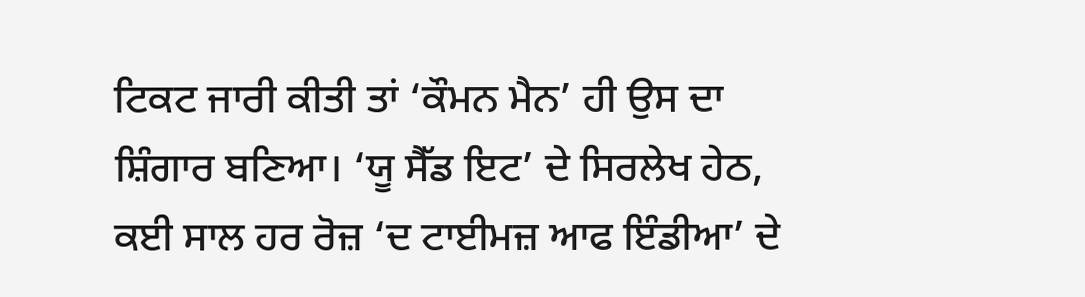ਟਿਕਟ ਜਾਰੀ ਕੀਤੀ ਤਾਂ ‘ਕੌਮਨ ਮੈਨ’ ਹੀ ਉਸ ਦਾ ਸ਼ਿੰਗਾਰ ਬਣਿਆ। ‘ਯੂ ਸੈੱਡ ਇਟ’ ਦੇ ਸਿਰਲੇਖ ਹੇਠ, ਕਈ ਸਾਲ ਹਰ ਰੋਜ਼ ‘ਦ ਟਾਈਮਜ਼ ਆਫ ਇੰਡੀਆ’ ਦੇ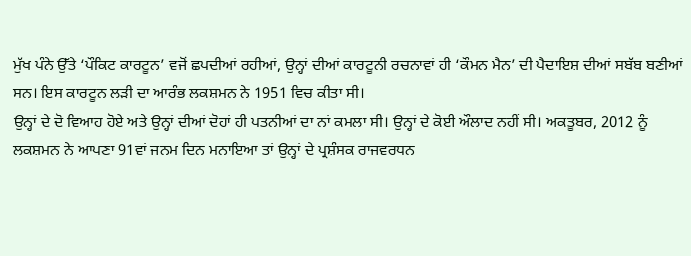ਮੁੱਖ ਪੰਨੇ ਉੱਤੇ ‘ਪੌਕਿਟ ਕਾਰਟੂਨ’ ਵਜੋਂ ਛਪਦੀਆਂ ਰਹੀਆਂ, ਉਨ੍ਹਾਂ ਦੀਆਂ ਕਾਰਟੂਨੀ ਰਚਨਾਵਾਂ ਹੀ ‘ਕੌਮਨ ਮੈਨ’ ਦੀ ਪੈਦਾਇਸ਼ ਦੀਆਂ ਸਬੱਬ ਬਣੀਆਂ ਸਨ। ਇਸ ਕਾਰਟੂਨ ਲੜੀ ਦਾ ਆਰੰਭ ਲਕਸ਼ਮਨ ਨੇ 1951 ਵਿਚ ਕੀਤਾ ਸੀ।
ਉਨ੍ਹਾਂ ਦੇ ਦੋ ਵਿਆਹ ਹੋਏ ਅਤੇ ਉਨ੍ਹਾਂ ਦੀਆਂ ਦੋਹਾਂ ਹੀ ਪਤਨੀਆਂ ਦਾ ਨਾਂ ਕਮਲਾ ਸੀ। ਉਨ੍ਹਾਂ ਦੇ ਕੋਈ ਔਲਾਦ ਨਹੀਂ ਸੀ। ਅਕਤੂਬਰ, 2012 ਨੂੰ ਲਕਸ਼ਮਨ ਨੇ ਆਪਣਾ 91ਵਾਂ ਜਨਮ ਦਿਨ ਮਨਾਇਆ ਤਾਂ ਉਨ੍ਹਾਂ ਦੇ ਪ੍ਰਸ਼ੰਸਕ ਰਾਜਵਰਧਨ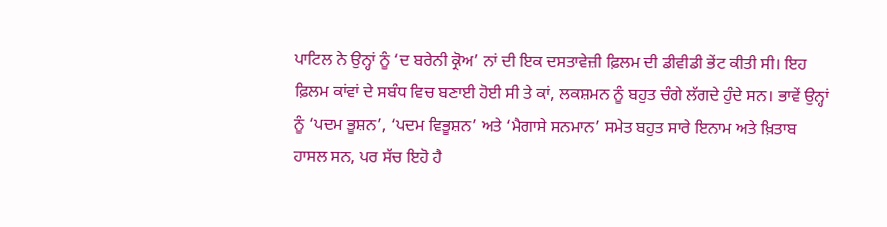ਪਾਟਿਲ ਨੇ ਉਨ੍ਹਾਂ ਨੂੰ ‘ਦ ਬਰੇਨੀ ਕ੍ਰੋਅ’ ਨਾਂ ਦੀ ਇਕ ਦਸਤਾਵੇਜ਼ੀ ਫ਼ਿਲਮ ਦੀ ਡੀਵੀਡੀ ਭੇਂਟ ਕੀਤੀ ਸੀ। ਇਹ ਫ਼ਿਲਮ ਕਾਂਵਾਂ ਦੇ ਸਬੰਧ ਵਿਚ ਬਣਾਈ ਹੋਈ ਸੀ ਤੇ ਕਾਂ, ਲਕਸ਼ਮਨ ਨੂੰ ਬਹੁਤ ਚੰਗੇ ਲੱਗਦੇ ਹੁੰਦੇ ਸਨ। ਭਾਵੇਂ ਉਨ੍ਹਾਂ ਨੂੰ ‘ਪਦਮ ਭੂਸ਼ਨ’, ‘ਪਦਮ ਵਿਭੂਸ਼ਨ’ ਅਤੇ ‘ਮੈਗਾਸੇ ਸਨਮਾਨ’ ਸਮੇਤ ਬਹੁਤ ਸਾਰੇ ਇਨਾਮ ਅਤੇ ਖ਼ਿਤਾਬ ਹਾਸਲ ਸਨ, ਪਰ ਸੱਚ ਇਹੋ ਹੈ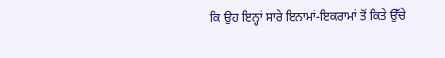ਕਿ ਉਹ ਇਨ੍ਹਾਂ ਸਾਰੇ ਇਨਾਮਾਂ-ਇਕਰਾਮਾਂ ਤੋਂ ਕਿਤੇ ਉੱਚੇ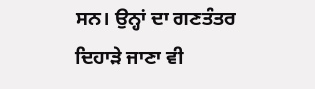ਸਨ। ਉਨ੍ਹਾਂ ਦਾ ਗਣਤੰਤਰ ਦਿਹਾੜੇ ਜਾਣਾ ਵੀ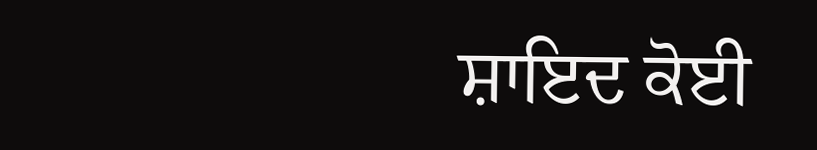ਸ਼ਾਇਦ ਕੋਈ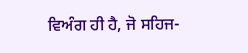ਵਿਅੰਗ ਹੀ ਹੈ, ਜੋ ਸਹਿਜ-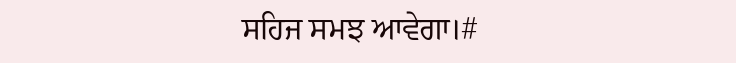ਸਹਿਜ ਸਮਝ ਆਵੇਗਾ।#